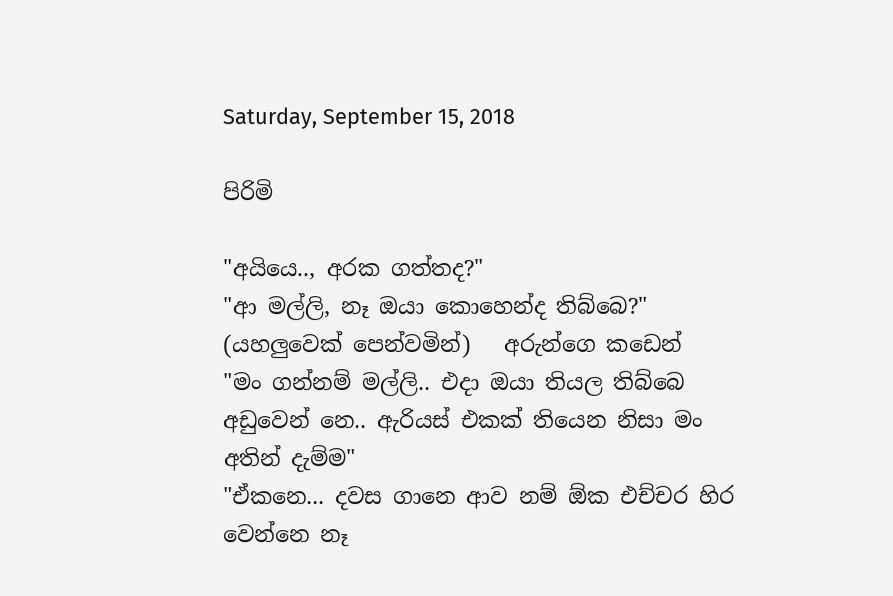Saturday, September 15, 2018

පිරිමි

"අයියෙ.., අරක ගත්තද?"
"ආ මල්ලි, නෑ ඔයා කොහෙන්ද තිබ්බෙ?"
(යහලුවෙක් පෙන්වමින්)   අරුන්ගෙ කඩෙන්
"මං ගන්නම් මල්ලි.. එදා ඔයා තියල තිබ්බෙ අඩුවෙන් නෙ.. ඇරියස් එකක් තියෙන නිසා මං අතින් දැම්ම"
"ඒකනෙ... දවස ගානෙ ආව නම් ඕක එච්චර හිර වෙන්නෙ නෑ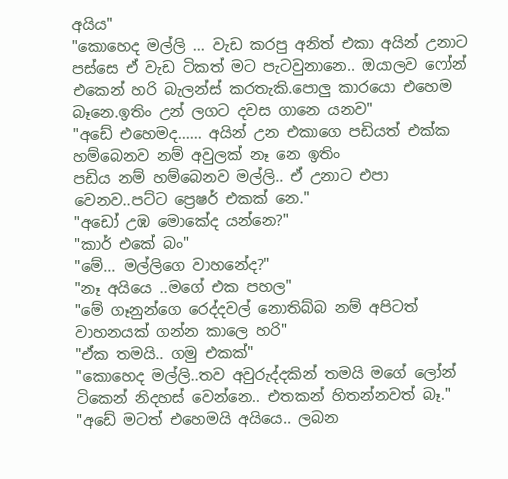අයිය"
"කොහෙද මල්ලි ... වැඩ කරපු අනිත් එකා අයින් උනාට පස්සෙ ඒ වැඩ ටිකත් මට පැටවුනානෙ.. ඔයාලව ෆෝන් එකෙන් හරි බැලන්ස් කරතැකි.පොලු කාරයො එහෙම බෑනෙ.ඉතිං උන් ලගට දවස ගානෙ යනව"
"අඩේ එහෙමද...... අයින් උන එකාගෙ පඩියත් එක්ක හම්බෙනව නම් අවුලක් නෑ නෙ ඉතිං
පඩිය නම් හම්බෙනව මල්ලි.. ඒ උනාට එපා වෙනව..පට්ට ප්‍රෙෂර් එකක් නෙ."
"අඩෝ උඹ මොකේද යන්නෙ?"
"කාර් එකේ බං"
"මේ... මල්ලිගෙ වාහනේද?"
"නෑ අයියෙ ..මගේ එක පහල"
"මේ ගෑනුන්ගෙ රෙද්දවල් නොතිබ්බ නම් අපිටත් වාහනයක් ගන්න කාලෙ හරි"
"ඒක තමයි.. ගමු එකක්"
"කොහෙද මල්ලි..තව අවුරුද්දකින් තමයි මගේ ලෝන් ටිකෙන් නිදහස් වෙන්නෙ.. එතකන් හිතන්නවත් බෑ."
"අඩේ මටත් එහෙමයි අයියෙ.. ලබන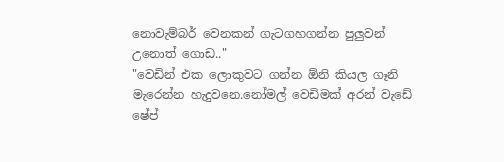නොවැම්බර් වෙනකන් ගැටගහගන්න පුලුවන් උනොත් ගොඩ.."
"වෙඩින් එක ලොකුවට ගන්න ඕනි කියල ගෑනි මැරෙන්න හැදුවනෙ.නෝමල් වෙඩිමක් අරන් වැඩේ ෂේප්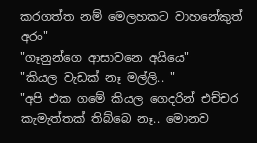කරගත්ත නම් මෙලහකට වාහනේකුත් අරං"
"ගෑනුන්ගෙ ආසාවනෙ අයියෙ"
"කියල වැඩක් නෑ මල්ලි.. "
"අපි එක ගමේ කියල ගෙදරින් එච්චර කැමැත්තක් තිබ්බෙ නෑ.. මොනව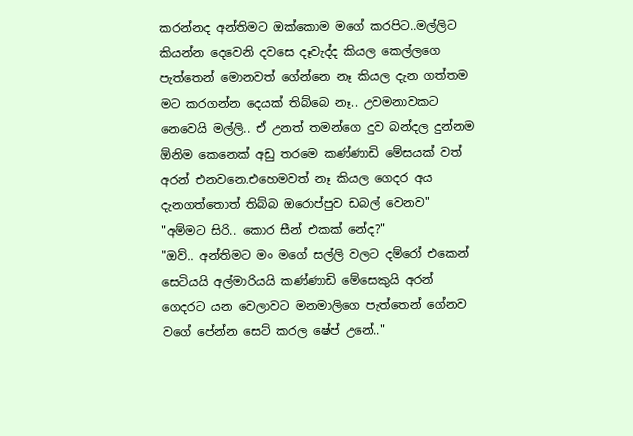කරන්නද අන්තිමට ඔක්කොම මගේ කරපිට..මල්ලිට කියන්න දෙවෙනි දවසෙ දෑවැද්ද කියල කෙල්ලගෙ පැත්තෙන් මොනවත් ගේන්නෙ නෑ කියල දැන ගත්තම මට කරගන්න දෙයක් තිබ්බෙ නෑ.. උවමනාවකට නෙවෙයි මල්ලි.. ඒ උනත් තමන්ගෙ දුව බන්දල දුන්නම ඕනිම කෙනෙක් අඩු තරමෙ කණ්ණාඩි මේසයක් වත් අරන් එනවනෙ.එහෙමවත් නෑ කියල ගෙදර අය දැනගත්තොත් තිබ්බ ඔරොප්පුව ඩබල් වෙනව"
"අම්මට සිරි.. කොර සීන් එකක් නේද?"
"ඔව්.. අන්තිමට මං මගේ සල්ලි වලට දම්රෝ එකෙන් සෙටියයි අල්මාරියයි කණ්ණාඩි මේසෙකුයි අරන් ගෙදරට යන වෙලාවට මනමාලිගෙ පැත්තෙන් ගේනව වගේ පේන්න සෙට් කරල ෂේප් උනේ.."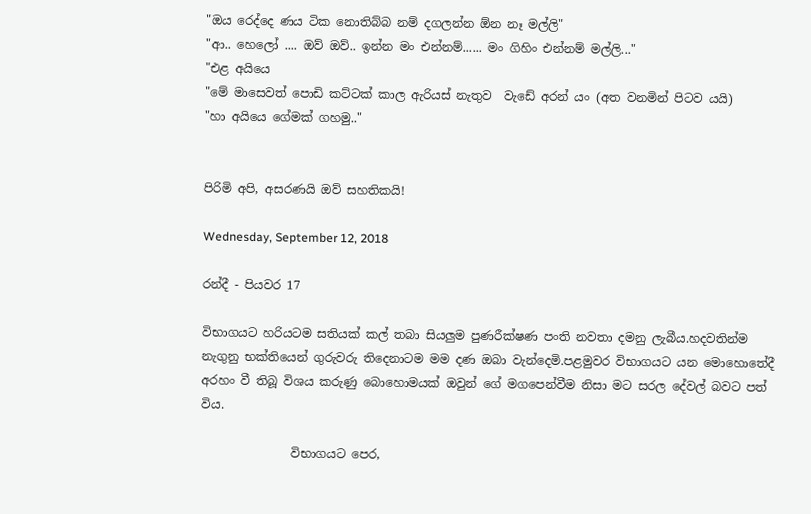"ඔය රෙද්දෙ ණය ටික නොතිබ්බ නම් දගලන්න ඕන නෑ මල්ලි"
"ආ.. හෙලෝ .... ඔව් ඔව්.. ඉන්න මං එන්නම්...... මං ගිහිං එන්නම් මල්ලි..."
"එළ අයියෙ
"මේ මාසෙවත් පොඩි කට්ටක් කාල ඇරියස් නැතුව  වැඩේ අරන් යං (අත වනමින් පිටව යයි)
"හා අයියෙ ගේමක් ගහමු.."


පිරිමි අපි, අසරණයි ඔව් සහතිකයි!

Wednesday, September 12, 2018

රන්දී - පියවර 17

විභාගයට හරියටම සතියක් කල් තබා සියලුම පුණරීක්ෂණ පංති නවතා දමනු ලැබීය.හදවතින්ම නැගුනු භක්තියෙන් ගුරුවරු තිදෙනාටම මම දණ ඔබා වැන්දෙමි.පළමුවර විභාගයට යන මොහොතේදී අරහං වී තිබූ විශය කරුණු බොහොමයක් ඔවුන් ගේ මගපෙන්වීම නිසා මට සරල දේවල් බවට පත් විය.

               විභාගයට පෙර,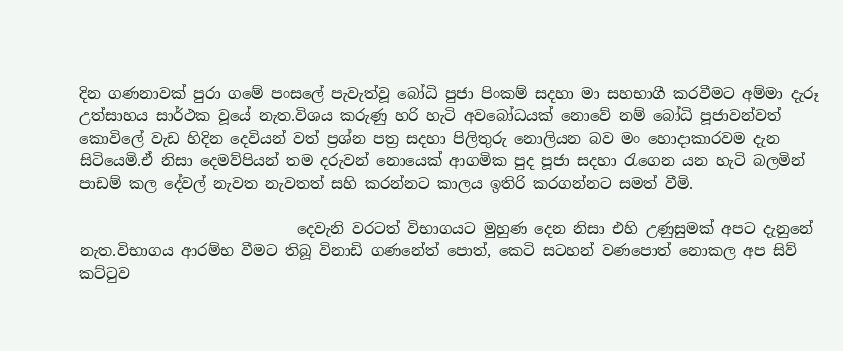දින ගණනාවක් පුරා ගමේ පංසලේ පැවැත්වූ බෝධි පුජා පිංකම් සදහා මා සහභාගී කරවීමට අම්මා දැරූ උත්සාහය සාර්ථක වූයේ නැත.විශය කරුණු හරි හැටි අවබෝධයක් නොවේ නම් බෝධි පූජාවන්වත් කොවිලේ වැඩ හිදින දෙවියන් වත් ප්‍රශ්න පත්‍ර සදහා පිලිතුරු නොලියන බව මං හොදාකාරවම දැන සිටියෙමි.ඒ නිසා දෙමව්පියන් තම දරුවන් නොයෙක් ආගමික පුද පූජා සදහා රැගෙන යන හැටි බලමින් පාඩම් කල දේවල් නැවත නැවතත් සහි කරන්නට කාලය ඉතිරි කරගන්නට සමත් වීමි.

                             දෙවැනි වරටත් විභාගයට මුහුණ දෙන නිසා එහි උණුසුමක් අපට දැනුනේ නැත.විභාගය ආරම්භ වීමට තිබූ විනාඩි ගණනේත් පොත්, කෙටි සටහන් වණපොත් නොකල අප සිව් කට්ටුව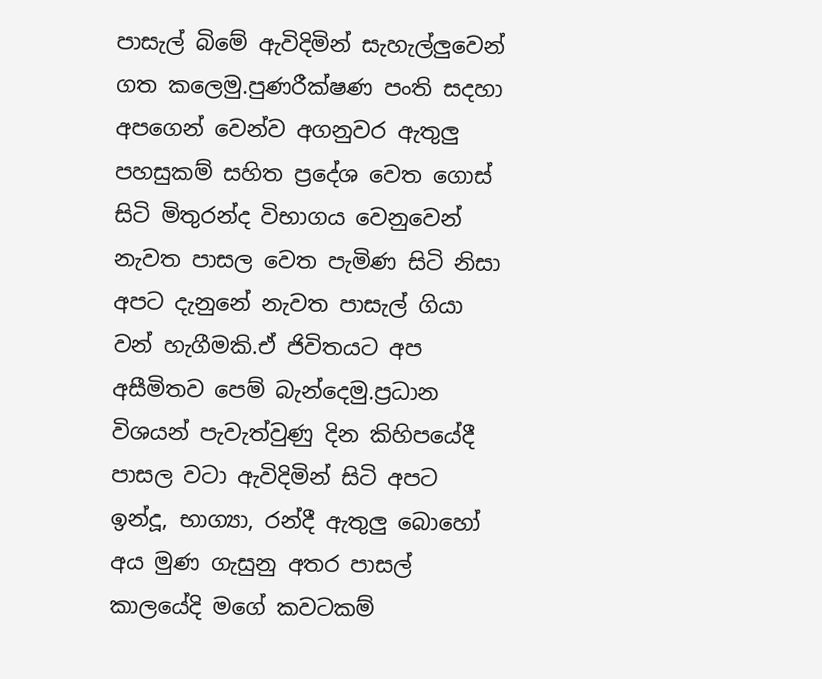පාසැල් බිමේ ඇවිදිමින් සැහැල්ලුවෙන් ගත කලෙමු.පුණරීක්ෂණ පංති සදහා අපගෙන් වෙන්ව අගනුවර ඇතුලු පහසුකම් සහිත ප්‍රදේශ වෙත ගොස් සිටි මිතුරන්ද විභාගය වෙනුවෙන් නැවත පාසල වෙත පැමිණ සිටි නිසා අපට දැනුනේ නැවත පාසැල් ගියා වන් හැගීමකි.ඒ ජිවිතයට අප අසීමිතව පෙම් බැන්දෙමු.ප්‍රධාන විශයන් පැවැත්වුණු දින කිහිපයේදී පාසල වටා ඇවිදිමින් සිටි අපට ඉන්දූ, භාග්‍යා, රන්දී ඇතුලු බොහෝ අය මුණ ගැසුනු අතර පාසල් කාලයේදි මගේ කවටකම්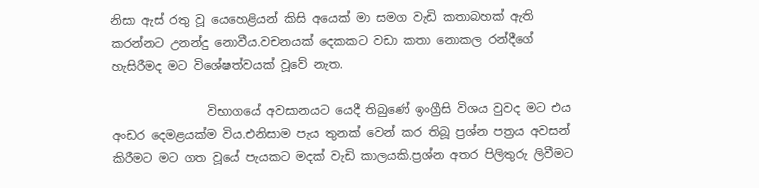නිසා ඇස් රතු වූ යෙහෙළියන් කිසි අයෙක් මා සමග වැඩි කතාබහක් ඇති කරන්නට උනන්දු නොවීය.වචනයක් දෙකකට වඩා කතා නොකල රන්දීගේ හැසිරීමද මට විශේෂත්වයක් වූවේ නැත.

                විභාගයේ අවසානයට යෙදී තිබුණේ ඉංග්‍රීසි විශය වුවද මට එය අංඩර දෙමළයක්ම විය.එනිසාම පැය තුනක් වෙන් කර තිබූ ප්‍රශ්න පත්‍රය අවසන් කිරීමට මට ගත වූයේ පැයකට මදක් වැඩි කාලයකි.ප්‍රශ්න අතර පිලිතුරු ලිවීමට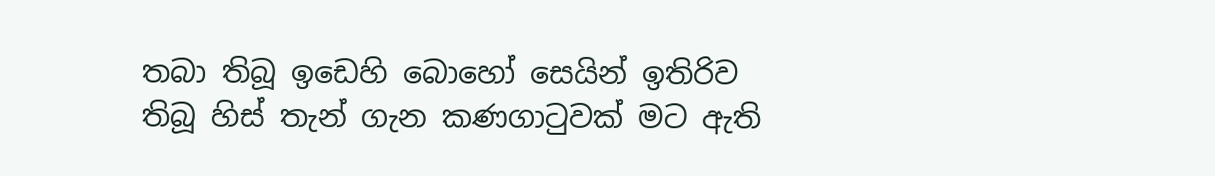තබා තිබූ ඉඩෙහි බොහෝ සෙයින් ඉතිරිව තිබූ හිස් තැන් ගැන කණගාටුවක් මට ඇති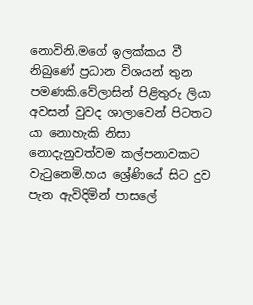නොවිනි.මගේ ඉලක්කය වී නිබුණේ ප්‍රධාන විශයන් තුන පමණකි.වේලාසින් පිළිතුරු ලියා අවසන් වුවද ශාලාවෙන් පිටතට යා නොහැකි නිසා නොදැනුවත්වම කල්පනාවකට වැටුනෙමි.හය ශ්‍රේණියේ සිට දුව පැන ඇවිදිමින් පාසලේ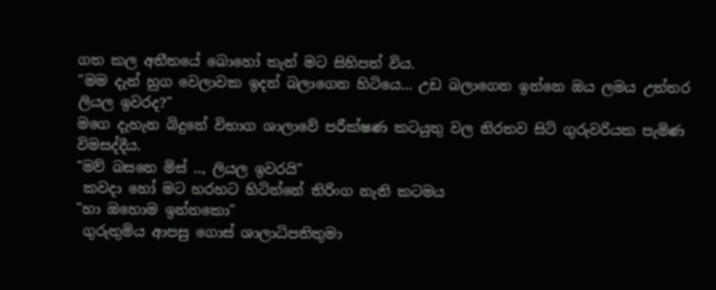ගත කල අතීතයේ බොහෝ තැන් මට සිහිපත් විය.
"මම දැන් හුග වෙලාවක ඉදන් බලාගෙන හිටියෙ... උඩ බලාගෙන ඉන්නෙ ඔය ලමය උත්තර ලියල ඉවරද?"
මගෙ දැහැන බිදුනේ විභාග ශාලාවේ පරීක්ෂණ කටයුතු වල නිරතව සිටි ගුරුවරියක පැමිණ විමසද්දීය.
"මව් බසනෙ මිස් .., ලියල ඉවරයි"
 කවදා හෝ මට හරහට හිටින්නේ තිරිංග නැති කටමය
"හා ඔහොම ඉන්නකො"
 ගුරුතුමිය ආපසු ගොස් ශාලාධිපතිතුමා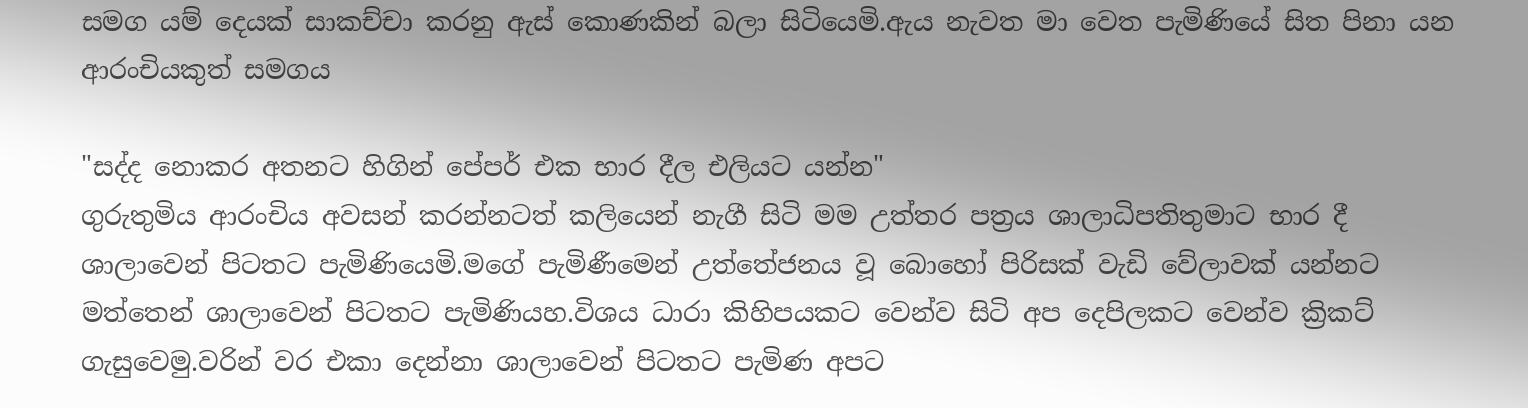සමග යම් දෙයක් සාකච්චා කරනු ඇස් කොණකින් බලා සිටියෙමි.ඇය නැවත මා වෙත පැමිණියේ සිත පිනා යන ආරංචියකුත් සමගය

"සද්ද නොකර අතනට හිගින් පේපර් එක භාර දීල එලියට යන්න"
ගුරුතුමිය ආරංචිය අවසන් කරන්නටත් කලියෙන් නැගී සිටි මම උත්තර පත්‍රය ශාලාධිපතිතුමාට භාර දී ශාලාවෙන් පිටතට පැමිණියෙමි.මගේ පැමිණීමෙන් උත්තේජනය වූ බොහෝ පිරිසක් වැඩි වේලාවක් යන්නට මත්තෙන් ශාලාවෙන් පිටතට පැමිණියහ.විශය ධාරා කිහිපයකට වෙන්ව සිටි අප දෙපිලකට වෙන්ව ක්‍රිකට් ගැසුවෙමු.වරින් වර එකා දෙන්නා ශාලාවෙන් පිටතට පැමිණ අපට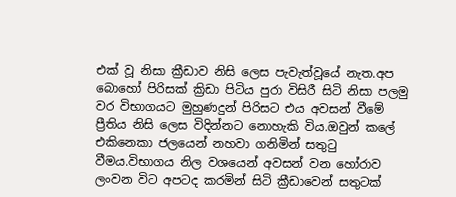එක් වූ නිසා ක්‍රීඩාව නිසි ලෙස පැවැත්වූයේ නැත.අප බොහෝ පිරිසක් ක්‍රිඩා පිටිය පුරා විසිරී සිටි නිසා පලමු වර විභාගයට මුහුණදුන් පිරිසට එය අවසන් වීමේ ප්‍රීතිය නිසි ලෙස විදින්නට නොහැකි විය.ඔවුන් කලේ එකිනෙකා ජලයෙන් නහවා ගනිමින් සතුටු වීමය.විභාගය නිල වශයෙන් අවසන් වන හෝරාව ලංවන විට අපටද කරමින් සිටි ක්‍රීඩාවෙන් සතුටක්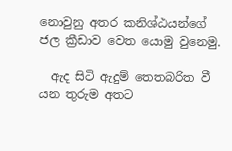නොවුනු අතර කනිශ්ඨයන්ගේ  ජල ක්‍රීඩාව වෙත යොමු වුනෙමු.

  ඇද සිටි ඇදුම් තෙතබරිත වී යන තුරුම අතට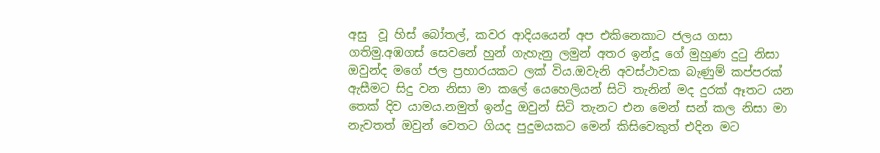අසු  වූ හිස් බෝතල්, කවර ආදියයෙන් අප එකිනෙකාට ජලය ගසා ගතිමු.අඹගස් සෙවනේ හුන් ගැහැනු ලමුන් අතර ඉන්දූ ගේ මුහුණ දුටු නිසා ඔවුන්ද මගේ ජල ප්‍රහාරයකට ලක් විය.ඔවැනි අවස්ථාවක බැණුම් කප්පරක් ඇසීමට සිදු වන නිසා මා කලේ යෙහෙලියන් සිටි තැනින් මද දුරක් ඈතට යන තෙක් දිව යාමය.නමුත් ඉන්දු ඔවුන් සිටි තැනට එන මෙන් සන් කල නිසා මා නැවතත් ඔවුන් වෙතට ගියද පුදුමයකට මෙන් කිසිවෙකුත් එදින මට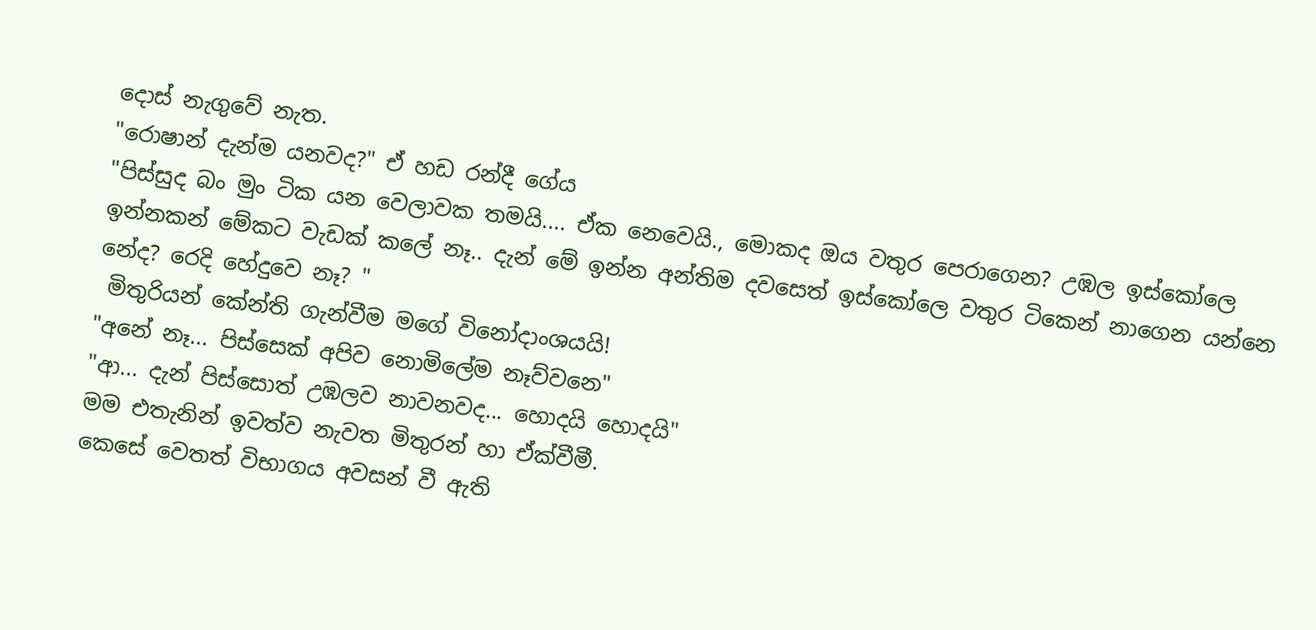දොස් නැගුවේ නැත.
"රොෂාන් දැන්ම යනවද?" ඒ හඩ රන්දී ගේය
"පිස්සුද බං මුං ටික යන වෙලාවක තමයි.... ඒක නෙවෙයි., මොකද ඔය වතුර පෙරාගෙන? උඹල ඉස්කෝලෙ ඉන්නකන් මේකට වැඩක් කලේ නෑ.. දැන් මේ ඉන්න අන්තිම දවසෙත් ඉස්කෝලෙ වතුර ටිකෙන් නාගෙන යන්නෙ නේද? රෙදි හේදුවෙ නෑ? "
 මිතුරියන් කේන්ති ගැන්වීම මගේ විනෝදාංශයයි!
"අනේ නෑ... පිස්සෙක් අපිව නොමිලේම නෑව්වනෙ"
"ආ... දැන් පිස්සොත් උඹලව නාවනවද... හොදයි හොදයි"
මම එතැනින් ඉවත්ව නැවත මිතුරන් හා ඒක්වීමී.
කෙසේ වෙතත් විභාගය අවසන් වී ඇති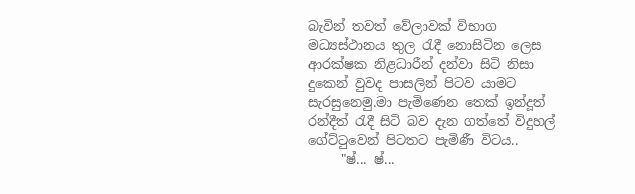බැවින් තවත් වේලාවක් විභාග මධ්‍යස්ථානය තුල රැදී නොසිටින ලෙස ආරක්ෂක නිළධාරීන් දන්වා සිටි නිසා දුකෙන් වුවද පාසලින් පිටව යාමට සැරසුනෙමු.මා පැමිණෙන තෙක් ඉන්දූත් රන්දීත් රැදී සිටි බව දැන ගත්තේ විදුහල් ගේට්ටුවෙන් පිටතට පැමිණී විටය..
     "ෂ්... ෂ්...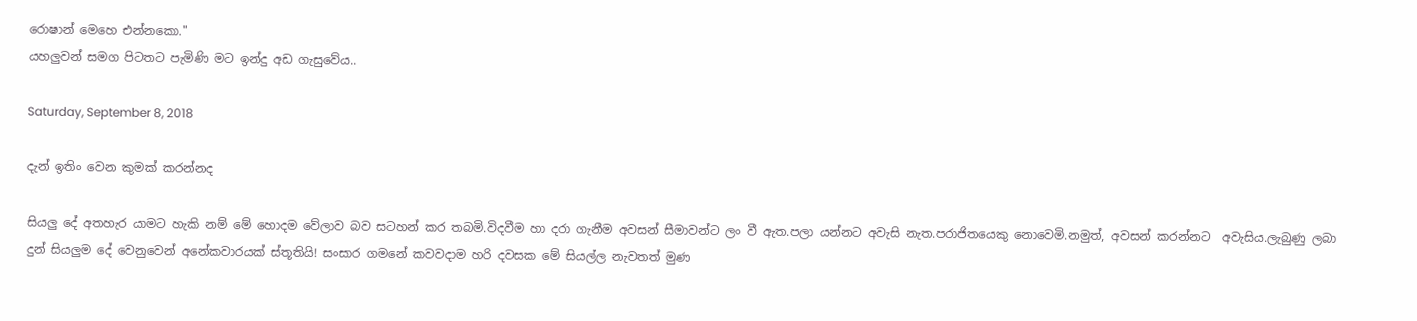රොෂාන් මෙහෙ එන්නකො."
යහලුවන් සමග පිටතට පැමිණි මට ඉන්දු අඩ ගැසුවේය..

Saturday, September 8, 2018

දැන් ඉතිං වෙන කුමක් කරන්නද

සියලු දේ අතහැර යාමට හැකි නම් මේ හොදම වේලාව බව සටහන් කර තබමි.විදවීම හා දරා ගැනීම අවසන් සීමාවන්ට ලං වී ඇත.පලා යන්නට අවැසි නැත.පරාජිතයෙකු නොවෙමි.නමුත්, අවසන් කරන්නට  අවැසිය.ලැබුණු ලබා දුන් සියලුම දේ වෙනුවෙන් අනේකවාරයක් ස්තූතියි! සංසාර ගමනේ කවවදාම හරි දවසක මේ සියල්ල නැවතත් මුණ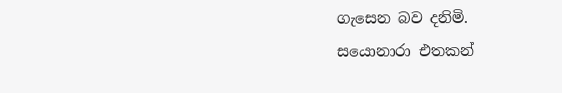ගැසෙන බව දනිමි.
සයොනාරා එතකන්